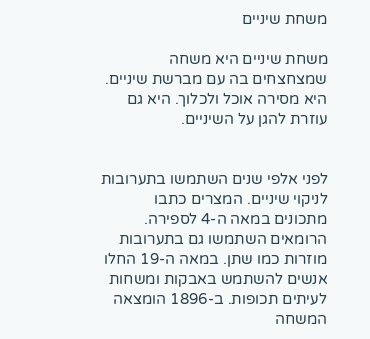משחת שיניים

משחת שיניים היא משחה שמצחצחים בה עם מברשת שיניים. היא מסירה אוכל ולכלוך. היא גם עוזרת להגן על השיניים.


לפני אלפי שנים השתמשו בתערובות לניקוי שיניים. המצרים כתבו מתכונים במאה ה-4 לספירה. הרומאים השתמשו גם בתערובות מוזרות כמו שתן. במאה ה-19 החלו אנשים להשתמש באבקות ומשחות לעיתים תכופות. ב-1896 הומצאה המשחה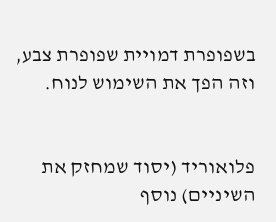בשפופרת דמויית שפופרת צבע, וזה הפך את השימוש לנוח.


פלואוריד (יסוד שמחזק את השיניים) נוסף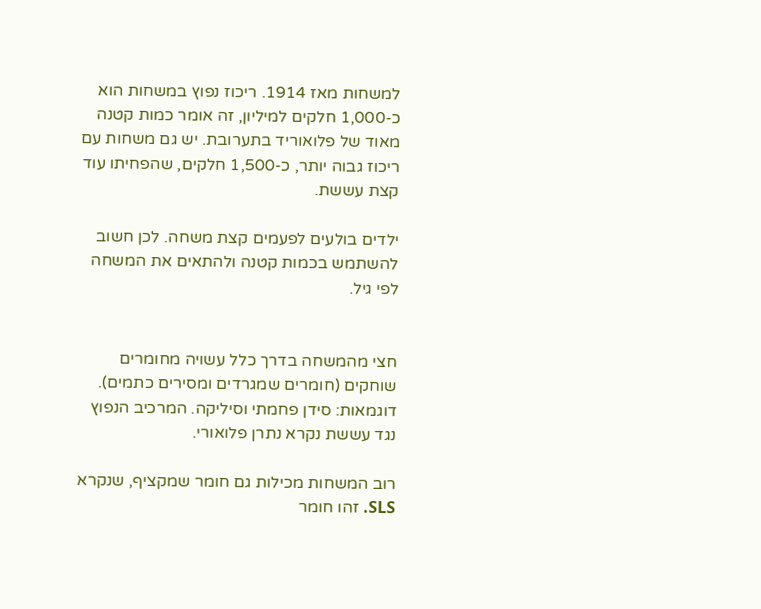למשחות מאז 1914. ריכוז נפוץ במשחות הוא כ-1,000 חלקים למיליון, זה אומר כמות קטנה מאוד של פלואוריד בתערובת. יש גם משחות עם ריכוז גבוה יותר, כ-1,500 חלקים, שהפחיתו עוד קצת עששת.

ילדים בולעים לפעמים קצת משחה. לכן חשוב להשתמש בכמות קטנה ולהתאים את המשחה לפי גיל.


חצי מהמשחה בדרך כלל עשויה מחומרים שוחקים (חומרים שמגרדים ומסירים כתמים). דוגמאות: סידן פחמתי וסיליקה. המרכיב הנפוץ נגד עששת נקרא נתרן פלואורי.

רוב המשחות מכילות גם חומר שמקציף, שנקרא SLS. זהו חומר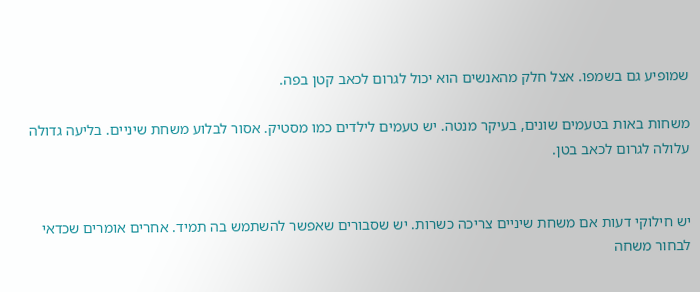שמופיע גם בשמפו. אצל חלק מהאנשים הוא יכול לגרום לכאב קטן בפה.

משחות באות בטעמים שונים, בעיקר מנטה. יש טעמים לילדים כמו מסטיק. אסור לבלוע משחת שיניים. בליעה גדולה עלולה לגרום לכאב בטן.


יש חילוקי דעות אם משחת שיניים צריכה כשרות. יש שסבורים שאפשר להשתמש בה תמיד. אחרים אומרים שכדאי לבחור משחה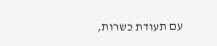עם תעודת כשרות,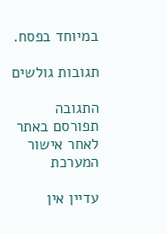במיוחד בפסח.

תגובות גולשים

התגובה תפורסם באתר לאחר אישור המערכת

עדיין אין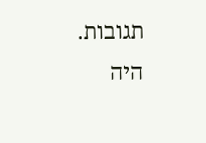תגובות. היה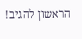הראשון להגיב!